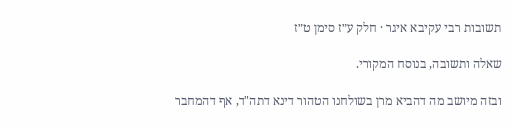תשובות רבי עקיבא איגר · חלק ע״ז סימן ט״ז

שאלה ותשובה, בנוסח המקורי.

ובזה מיושב מה דהביא מרן בשולחנו הטהור דינא דתה"ד, אף דהמחבר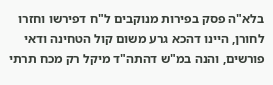בלא"ה פסק בפירות מנוקבים ל"ח דפירשו וחזרו לחורן, היינו דהכא גרע משום קול הטחינה ודאי פורשים, והנה במ"ש דהתה"ד מיקל רק מכח תרתי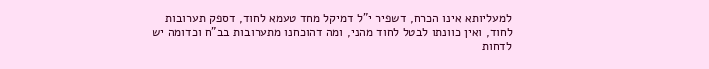למעליותא אינו הכרח, דשפיר י"ל דמיקל מחד טעמא לחוד, דספק תערובות לחוד, ואין כוונתו לבטל לחוד מהני, ומה דהוכחנו מתערובות בב"ח וכדומה יש לדחות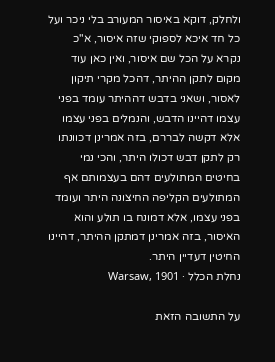ולחלק, דוקא באיסור המעורב בלי ניכר ועל כל חד איכא לספוקי שזה איסור, א"כ נקרא על הכל שם איסור, ואין כאן עוד מקום לתקן ההיתר, דהכל מקרי תיקון לאסור, ושאני בדבש דההיתר עומד בפני עצמו דהיינו הדבש, והנמלים בפני עצמו אלא דקשה לבררם, בזה אמרינן דכוונתו רק לתקן דבש דכולו היתר, והכי נמי בחיטים המתולעים דהם בעצמותם אף המתולעים הקליפה החיצונה היתר ועומד בפני עצמו, אלא דמונח בו תולע והוא האיסור, בזה אמרינן דמתקן ההיתר, דהיינו החיטין דעדיין היתר.
נחלת הכלל · Warsaw, 1901

על התשובה הזאת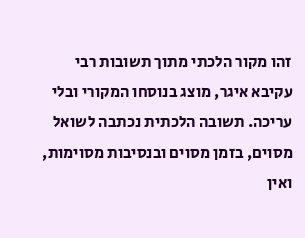זהו מקור הלכתי מתוך תשובות רבי עקיבא איגר, מוצג בנוסחו המקורי ובלי עריכה. תשובה הלכתית נכתבה לשואל מסוים, בזמן מסוים ובנסיבות מסוימות, ואין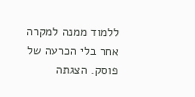ללמוד ממנה למקרה אחר בלי הכרעה של פוסק. הצגתה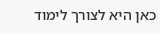כאן היא לצורך לימוד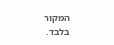המקור בלבד.